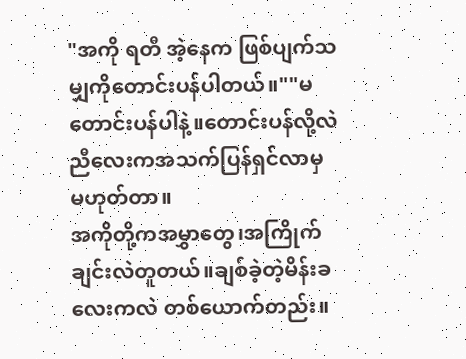"အကို ရတီ အဲ့နေက ဖြစ်ပျက်သမျှကိုတောင်းပန်ပါတယ်။""မတောင်းပန်ပါနဲ့။တောင်းပန်လို့လဲ ညီလေးကအသက်ပြန်ရှင်လာမှ မဟုတ်တာ။
အကိုတို့ကအမွှာတွေ၊အကြိုက်ချင်းလဲတူတယ်။ချစ်ခဲ့တဲ့မိန်းခလေးကလဲ တစ်ယောက်တည်း။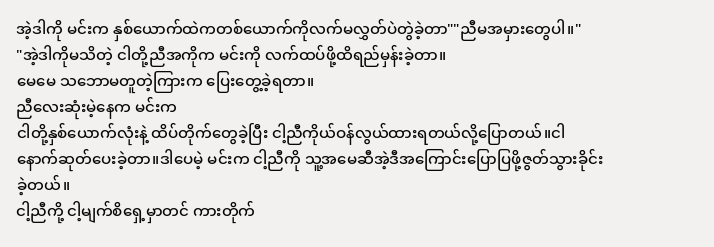အဲ့ဒါကို မင်းက နှစ်ယောက်ထဲကတစ်ယောက်ကိုလက်မလွှတ်ပဲတွဲခဲ့တာ""ညီမအမှားတွေပါ။"
"အဲ့ဒါကိုမသိတဲ့ ငါတို့ညီအကိုက မင်းကို လက်ထပ်ဖို့ထိရည်မှန်းခဲ့တာ။
မေမေ သဘောမတူတဲ့ကြားက ပြေးတွေ့ခဲ့ရတာ။
ညီလေးဆုံးမဲ့နေက မင်းက
ငါတို့နှစ်ယောက်လုံးနဲ့ ထိပ်တိုက်တွေခဲ့ပြီး ငါ့ညီကိုယ်ဝန်လွယ်ထားရတယ်လို့ပြောတယ်။ငါ နောက်ဆုတ်ပေးခဲ့တာ။ဒါပေမဲ့ မင်းက ငါ့ညီကို သူ့အမေဆီအဲ့ဒီအကြောင်းပြောပြဖို့ဇွတ်သွားခိုင်းခဲ့တယ်။
ငါ့ညီကို့ ငါ့မျက်စိရှေ့မှာတင် ကားတိုက်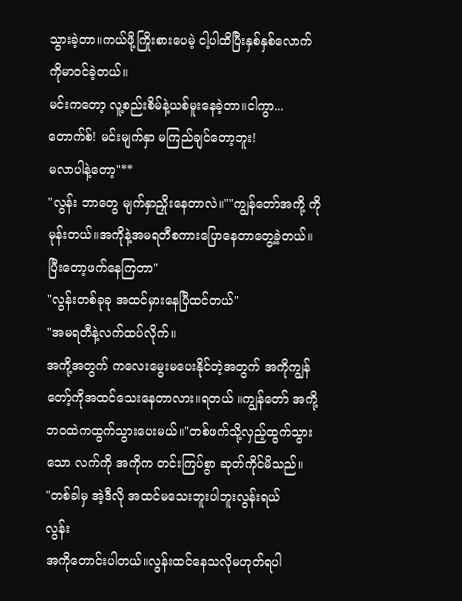သွားခဲ့တာ။ကယ်ဖို့ကြိုးစားပေမဲ့ ငါ့ပါထိပြီးနှစ်နှစ်လောက် ကိုမာဝင်ခဲ့တယ်။
မင်းကတော့ လူ့စည်းစိမ်နဲ့ယစ်မူးနေခဲ့တာ။ငါကွာ...တောက်စ်! မင်းမျက်နှာ မကြည်ချင်တော့ဘူး!
မလာပါနဲ့တော့"**
"လွန်း ဘာတွေ မျက်နှာညှိုးနေတာလဲ။""ကျွန်တော်အကို့ ကိုမုန်းတယ်။အကိုနဲ့အမရတီစကားပြောနေတာတွေ့ခဲ့တယ်။ပြီးတော့ဖက်နေကြတာ"
"လွန်းတစ်ခုခု အထင်မှားနေပြီထင်တယ်"
"အမရတီနဲ့လက်ထပ်လိုက်။
အကို့အတွက် ကလေးမွေးမပေးနိုင်တဲ့အတွက် အကိုကျွန်တော့်ကိုအထင်သေးနေတာလား။ရတယ် ။ကျွန်တော် အကို့ဘဝထဲကထွက်သွားပေးမယ်။"တစ်ဖက်သို့လှည့်ထွက်သွားသော လက်ကို အကိုက တင်းကြပ်စွာ ဆုတ်ကိုင်မိသည်။
"တစ်ခါမှ အဲ့ဒီလို အထင်မသေးဘူးပါဘူးလွန်းရယ်
လွန်း
အကိုတောင်းပါတယ်။လွန်းထင်နေသလိုမဟုတ်ရပါ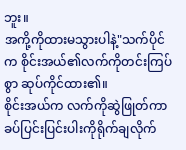ဘူး။
အကို့ကိုထားမသွားပါနဲ့"သက်ပိုင်က စိုင်းအယ်၏လက်ကိုတင်းကြပ်စွာ ဆုပ်ကိုင်ထား၏။
စိုင်းအယ်က လက်ကိုဆွဲဖြုတ်ကာခပ်ပြင်းပြင်းပါးကိုရိုက်ချလိုက်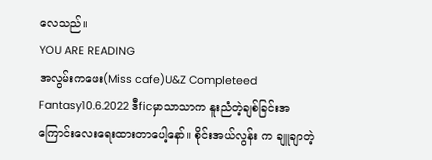လေသည်။
YOU ARE READING
အလွမ်းကဖေး(Miss cafe)U&Z Completeed
Fantasy10.6.2022 ဒီficမှာသာသာက နူးညံတဲ့ချစ်ခြင်းအကြောင်းလေးရေးထားတာပေါ့နော်။ စိုင်းအယ်လွန်း က ချူချာတဲ့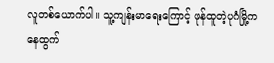လူတစ်ယောက်ပါ။ သူ့ကျန်းမာရေးကြောင့် ဖုန်ထူတဲ့ပုဂံမြို့ကနေထွက်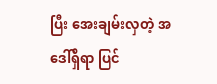ပြီး အေးချမ်းလှတဲ့ အဒေါ်ရှိရာ ပြင်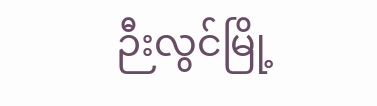ဉီးလွင်မြို့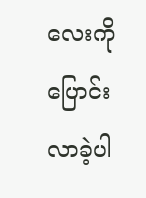လေးကိုပြောင်းလာခဲ့ပါ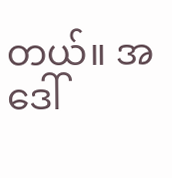တယ်။ အဒေါ်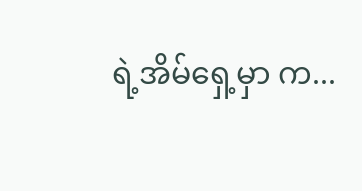ရဲ့အိမ်ရှေ့မှာ က...